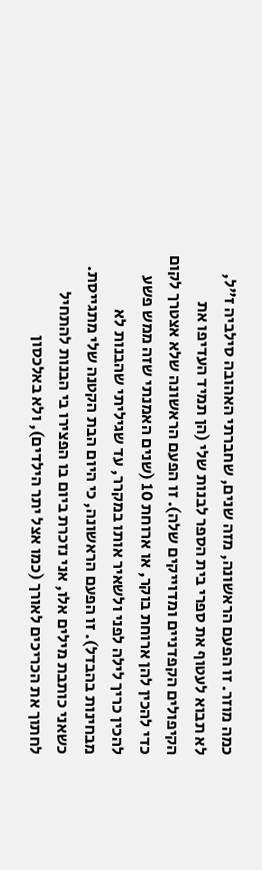כמה מוזר. זו הפעם הראשונה, מזה שנים, שחברתי האהובה סילביה ז"ל, לא תבוא לעטוף את ספרי בית הספר לבנות שלי (הן תמיד העדיפו את הקיפולים הקפדניים ומדוייקים שלה). זו הפעם הראשונה שלא אצטרך לקום כדי להכין להן ארוחת בוקר, או ארוחת 10 (שנים האמנתי שזה ממש פשע להכין כריך לילה לפני ולשאיר אותו במקרר, עד שגיליתי שהבנות לא מבחינות בהבדל). זו הפעם הראשונה, כי היום הבת הקטנה שלי מתגייסת.
כשאני כותבת מילים אלו, אני נזכרת ביום בו הפצירו בי הבנות להתחיל לחתוך את הכריכים לאורך (כמו אצל יתר הילדים), ולא באלכסון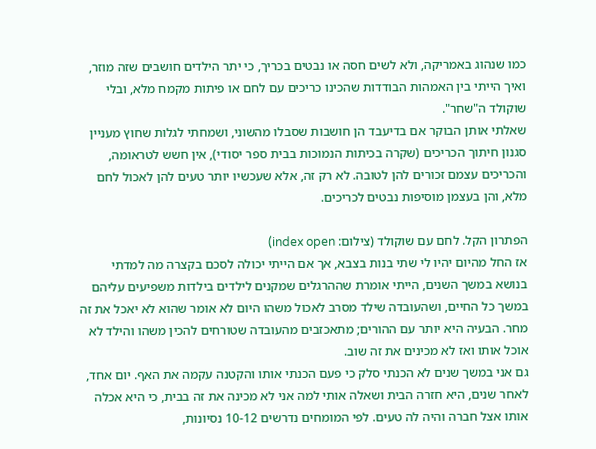כמו שנהוג באמריקה, ולא לשים חסה או נבטים בכריך, כי יתר הילדים חושבים שזה מוזר, ואיך הייתי בין האמהות הבודדות שהכינו כריכים עם לחם או פיתות מקמח מלא, ובלי שוקולד ה"שחר".
שאלתי אותן הבוקר אם בדיעבד הן חושבות שסבלו מהשוני, ושמחתי לגלות שחוץ מעניין סגנון חיתוך הכריכים (שקרה בכיתות הנמוכות בבית ספר יסודי), אין חשש לטראומה, והכריכים עצמם זכורים להן לטובה. לא רק זה, אלא שעכשיו יותר טעים להן לאכול לחם מלא, והן בעצמן מוסיפות נבטים לכריכים.

הפתרון הקל. לחם עם שוקולד (צילום: index open)
אז החל מהיום יהיו לי שתי בנות בצבא, אך אם הייתי יכולה לסכם בקצרה מה למדתי בנושא במשך השנים, הייתי אומרת שההרגלים שמקנים לילדים בילדות משפיעים עליהם במשך כל החיים, ושהעובדה שילד מסרב לאכול משהו היום לא אומר שהוא לא יאכל את זה מחר. הבעיה היא יותר עם ההורים; מתאכזבים מהעובדה שטורחים להכין משהו והילד לא אוכל אותו ואז לא מכינים את זה שוב.
גם אני במשך שנים לא הכנתי סלק כי פעם הכנתי אותו והקטנה עקמה את האף. יום אחד, לאחר שנים, היא חזרה הבית ושאלה אותי למה אני לא מכינה את זה בבית, כי היא אכלה אותו אצל חברה והיה לה טעים. לפי המומחים נדרשים 10-12 נסיונות,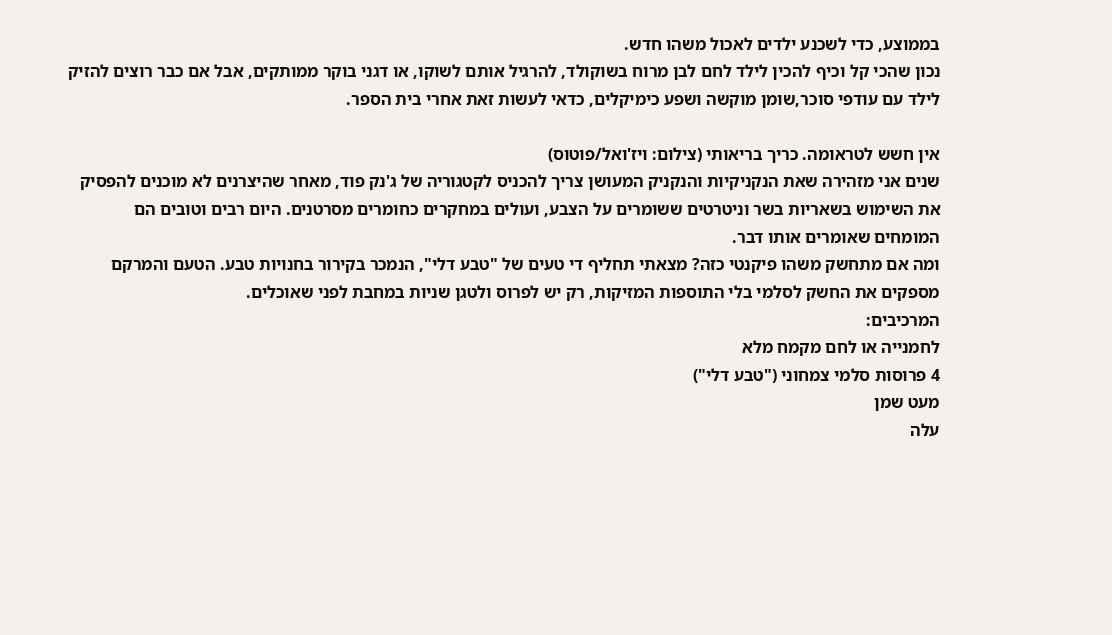בממוצע, כדי לשכנע ילדים לאכול משהו חדש.
נכון שהכי קל וכיף להכין לילד לחם לבן מרוח בשוקולד, להרגיל אותם לשוקו, או דגני בוקר ממותקים, אבל אם כבר רוצים להזיק לילד עם עודפי סוכר,שומן מוקשה ושפע כימיקלים, כדאי לעשות זאת אחרי בית הספר.

אין חשש לטראומה. כריך בריאותי (צילום: ויז'ואל/פוטוס)
שנים אני מזהירה שאת הנקניקיות והנקניק המעושן צריך להכניס לקטגוריה של ג'נק פוד, מאחר שהיצרנים לא מוכנים להפסיק את השימוש בשאריות בשר וניטרטים ששומרים על הצבע, ועולים במחקרים כחומרים מסרטנים. היום רבים וטובים הם המומחים שאומרים אותו דבר.
ומה אם מתחשק משהו פיקנטי כזה? מצאתי תחליף די טעים של "טבע דלי", הנמכר בקירור בחנויות טבע. הטעם והמרקם מספקים את החשק לסלמי בלי התוספות המזיקות, רק יש לפרוס ולטגן שניות במחבת לפני שאוכלים.
המרכיבים:
לחמנייה או לחם מקמח מלא
4 פרוסות סלמי צמחוני ("טבע דלי")
מעט שמן
עלה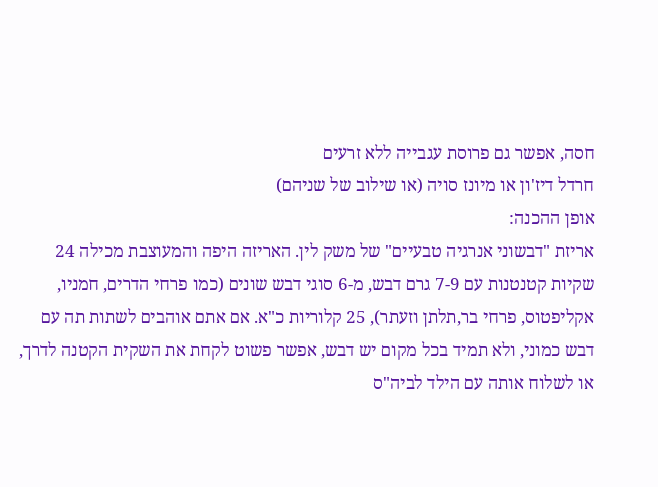חסה, אפשר גם פרוסת עגבייה ללא זרעים
חרדל דיז'ון או מיונז סויה (או שילוב של שניהם)
אופן ההכנה:
אריזת "דבשוני אנרגיה טבעיים" של משק לין. האריזה היפה והמעוצבת מכילה 24 שקיות קטנטנות עם 7-9 גרם דבש, מ-6 סוגי דבש שונים (כמו פרחי הדרים, חמניו, אקליפטוס, פרחי בר,תלתן וזעתר), 25 קלוריות כ"א. אם אתם אוהבים לשתות תה עם דבש כמוני, ולא תמיד בכל מקום יש דבש, אפשר פשוט לקחת את השקית הקטנה לדרך, או לשלוח אותה עם הילד לביה"ס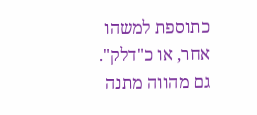כתוספת למשהו אחר, או כ"דלק". גם מהווה מתנה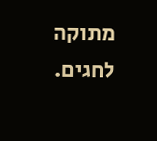מתוקה לחגים.